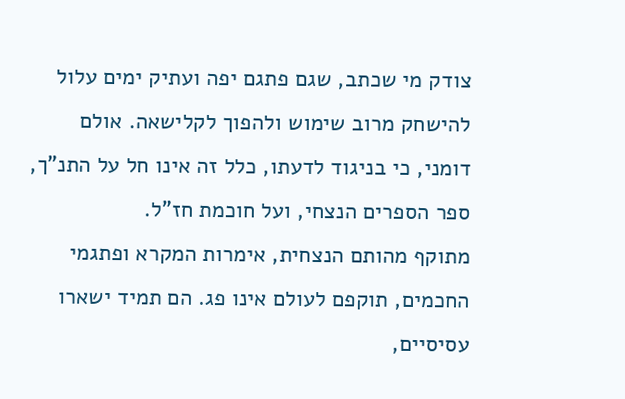צודק מי שכתב, שגם פתגם יפה ועתיק ימים עלול להישחק מרוב שימוש ולהפוך לקלישאה. אולם דומני, כי בניגוד לדעתו, כלל זה אינו חל על התנ"ך, ספר הספרים הנצחי, ועל חוכמת חז"ל.
מתוקף מהותם הנצחית, אימרות המקרא ופתגמי החכמים, תוקפם לעולם אינו פג. הם תמיד ישארו עסיסיים,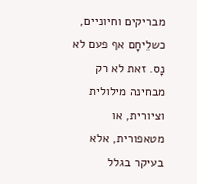מבריקים וחיוניים, כשלֵיחָם אף פעם לא נָס. זאת לא רק מבחינה מילולית וציורית, או מטאפורית, אלא בעיקר בגלל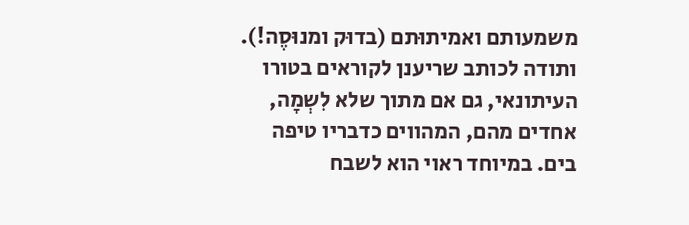משמעותם ואמיתוּתם (בדוּק ומנוּסֶה!).
ותודה לכותב שריענן לקוראים בטורו העיתונאי, גם אם מתוך שלא לִשְמָה, אחדים מהם, המהווים כדבריו טיפה בים. במיוחד ראוי הוא לשבח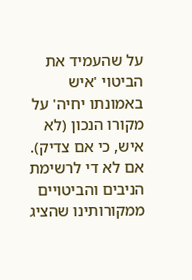על שהעמיד את הביטוי 'איש באמונתו יחיה' על מקורו הנכון (לא איש, כי אם צדיק).
אם לא די לרשימת הניבים והביטויים ממקורותינו שהציג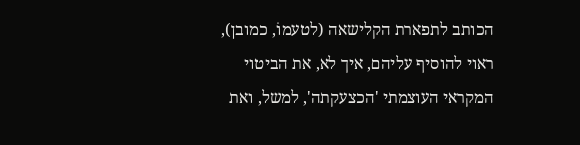הכותב לתפארת הקלישאה (לטעמוֹ, כמובן), ראוי להוסיף עליהם, איך לא, את הביטוי המקראי העוצמתי 'הכצעקתה', למשל, ואת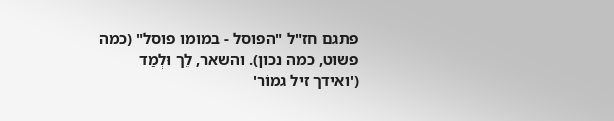פתגם חז"ל "הפוסל - במומו פוסל" (כמה פשוט, כמה נכון). והשאר, לֵך וּלְמַד ('ואידך זיל גמוֹר'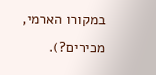במקורו הארמי, מכירים?).